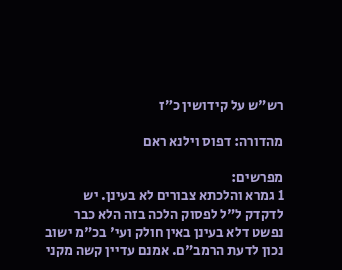רש"ש על קידושין כ״ז

מהדורה: דפוס וילנא ראם

מפרשים:
1 גמרא והלכתא צבורים לא בעינן. יש לדקדק ל"ל לפסוק הלכה בזה הלא כבר נפשט דלא בעינן באין חולק ועי' בכ"מ ישוב נכון לדעת הרמב"ם. אמנם עדיין קשה מקני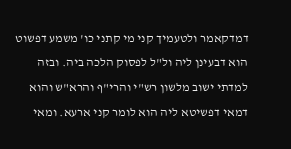דמדקאמר ולטעמיך קני מי קתני כו' משמע דפשוט הוא דבעינן ליה ול"ל לפסוק הלכה ביה. ובזה למדתי ישוב מלשון רש"י והרי"ף והרא"ש והוא דמאי דפשיטא ליה הוא לומר קני ארעא. ומאי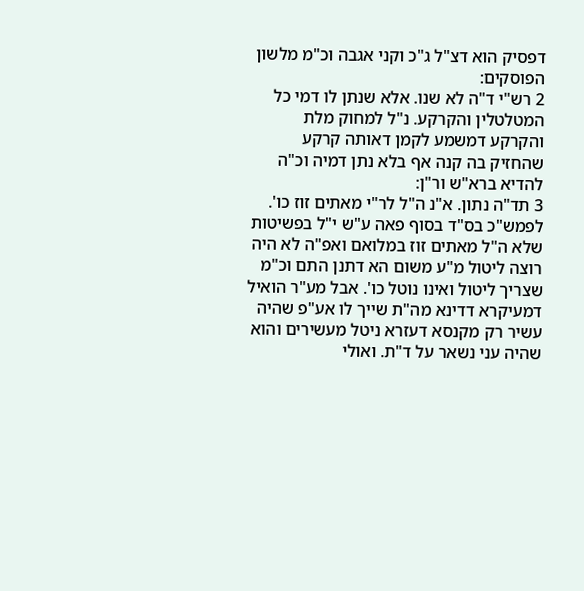דפסיק הוא דצ"ל ג"כ וקני אגבה וכ"מ מלשון הפוסקים:
2 רש"י ד"ה לא שנו. אלא שנתן לו דמי כל המטלטלין והקרקע. נ"ל למחוק מלת והקרקע דמשמע לקמן דאותה קרקע שהחזיק בה קנה אף בלא נתן דמיה וכ"ה להדיא ברא"ש ור"ן:
3 תד"ה נתון. א"נ ה"ל לר"י מאתים זוז כו'. לפמש"כ בס"ד בסוף פאה ע"ש י"ל בפשיטות שלא ה"ל מאתים זוז במלואם ואפ"ה לא היה רוצה ליטול מ"ע משום הא דתנן התם וכ"מ שצריך ליטול ואינו נוטל כו'. אבל מע"ר הואיל דמעיקרא דדינא מה"ת שייך לו אע"פ שהיה עשיר רק מקנסא דעזרא ניטל מעשירים והוא שהיה עני נשאר על ד"ת. ואולי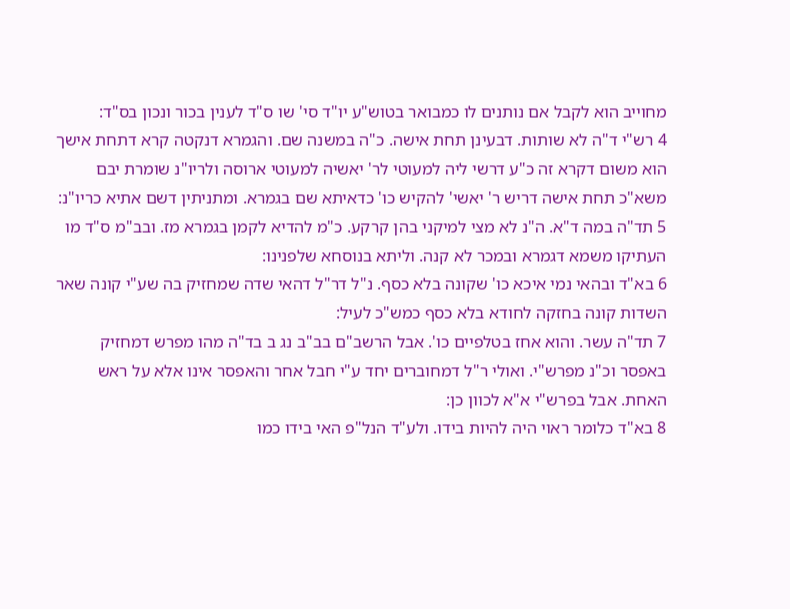מחוייב הוא לקבל אם נותנים לו כמבואר בטוש"ע יו"ד סי' שו ס"ד לענין בכור ונכון בס"ד:
4 רש"י ד"ה לא שותות. דבעינן תחת אישה. כ"ה במשנה שם. והגמרא דנקטה קרא דתחת אישך הוא משום דקרא זה כ"ע דרשי ליה למעוטי לר' יאשיה למעוטי ארוסה ולריו"נ שומרת יבם משא"כ תחת אישה דריש ר' יאשי' להקיש כו' כדאיתא שם בגמרא. ומתניתין דשם אתיא כריו"נ:
5 תד"ה במה ד"א. ה"נ לא מצי למיקני בהן קרקע. כ"מ להדיא לקמן בגמרא מז. ובב"מ ס"ד מו העתיקו משמא דגמרא ובמכר לא קנה. וליתא בנוסחא שלפנינו:
6 בא"ד ובהאי נמי איכא כו' שקונה בלא כסף. נ"ל דר"ל דהאי שדה שמחזיק בה שע"י קונה שאר השדות קונה בחזקה לחודא בלא כסף כמש"כ לעיל:
7 תד"ה עשר. והוא אחז בטלפיים כו'. אבל הרשב"ם בב"ב נג ב בד"ה מהו מפרש דמחזיק באפסר וכ"נ מפרש"י. ואולי ר"ל דמחוברים יחד ע"י חבל אחר והאפסר אינו אלא על ראש האחת. אבל בפרש"י א"א לכוון כן:
8 בא"ד כלומר ראוי היה להיות בידו. ולע"ד הנל"פ האי בידו כמו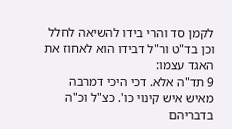לקמן סד והרי בידו להשיאה לחלל וכן בד"ט ור"ל דבידו הוא לאחוז את האגד עצמו:
9 תד"ה אלא. דכי היכי דמרבה מאיש איש קינוי כו'. כצ"ל וכ"ה בדבריהם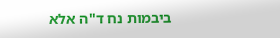ביבמות נח ד"ה אלא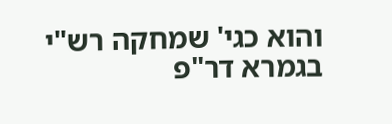והוא כגי' שמחקה רש"י בגמרא דר"פ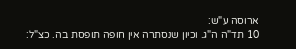ארוסה ע"ש:
10 תד"ה ה"ג. וכיון שנסתרה אין חופה תופסת בה. כצ"ל: